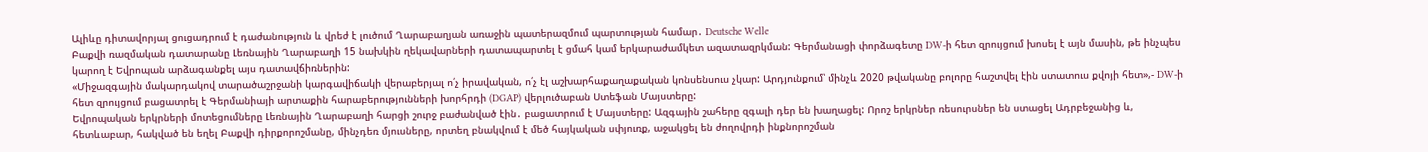Ալիևը դիտավորյալ ցուցադրում է դաժանություն և վրեժ է լուծում Ղարաբաղյան առաջին պատերազմում պարտության համար․ Deutsche Welle
Բաքվի ռազմական դատարանը Լեռնային Ղարաբաղի 15 նախկին ղեկավարների դատապարտել է ցմահ կամ երկարաժամկետ ազատազրկման: Գերմանացի փորձագետը DW-ի հետ զրույցում խոսել է այն մասին, թե ինչպես կարող է Եվրոպան արձագանքել այս դատավճիռներին:
«Միջազգային մակարդակով տարածաշրջանի կարգավիճակի վերաբերյալ ո՛չ իրավական, ո՛չ էլ աշխարհաքաղաքական կոնսենսուս չկար: Արդյունքում՝ մինչև 2020 թվականը բոլորը հաշտվել էին ստատուս քվոյի հետ»,- DW-ի հետ զրույցում բացատրել է Գերմանիայի արտաքին հարաբերությունների խորհրդի (DGAP) վերլուծաբան Ստեֆան Մայստերը:
Եվրոպական երկրների մոտեցումները Լեռնային Ղարաբաղի հարցի շուրջ բաժանված էին․ բացատրում է Մայստերը: Ազգային շահերը զգալի դեր են խաղացել: Որոշ երկրներ ռեսուրսներ են ստացել Ադրբեջանից և, հետևաբար, հակված են եղել Բաքվի դիրքորոշմանը, մինչդեռ մյուսները, որտեղ բնակվում է մեծ հայկական սփյուռք, աջակցել են ժողովրդի ինքնորոշման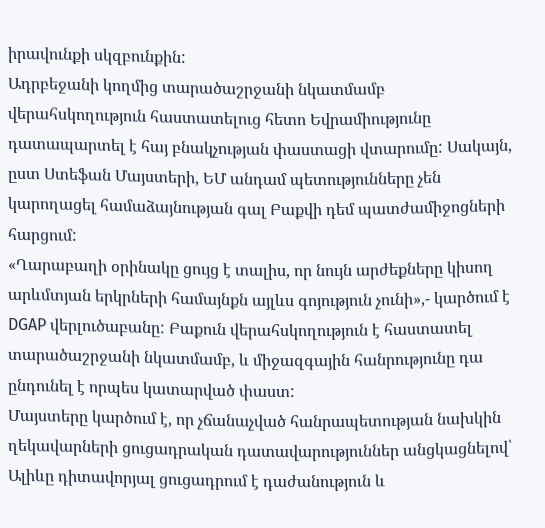իրավունքի սկզբունքին:
Ադրբեջանի կողմից տարածաշրջանի նկատմամբ վերահսկողություն հաստատելուց հետո Եվրամիությունը դատապարտել է հայ բնակչության փաստացի վտարումը: Սակայն, ըստ Ստեֆան Մայստերի, ԵՄ անդամ պետությունները չեն կարողացել համաձայնության գալ Բաքվի դեմ պատժամիջոցների հարցում:
«Ղարաբաղի օրինակը ցույց է տալիս, որ նույն արժեքները կիսող արևմտյան երկրների համայնքն այլևս գոյություն չունի»,- կարծում է DGAP վերլուծաբանը: Բաքուն վերահսկողություն է հաստատել տարածաշրջանի նկատմամբ, և միջազգային հանրությունը դա ընդունել է որպես կատարված փաստ:
Մայստերը կարծում է, որ չճանաչված հանրապետության նախկին ղեկավարների ցուցադրական դատավարություններ անցկացնելով՝ Ալիևը դիտավորյալ ցուցադրում է դաժանություն և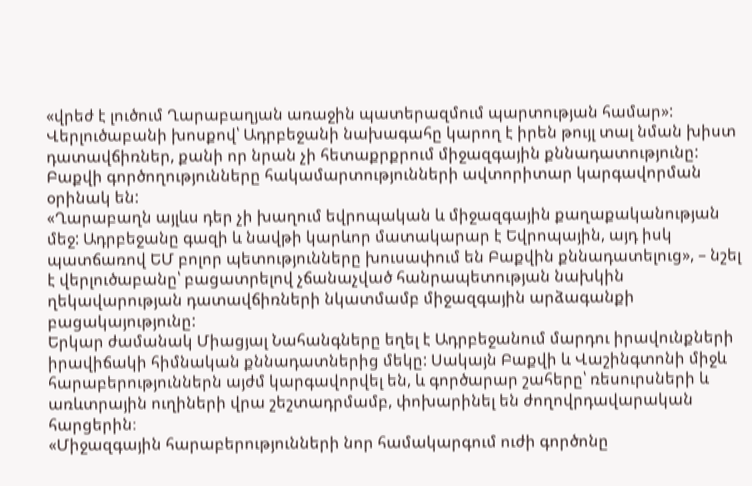«վրեժ է լուծում Ղարաբաղյան առաջին պատերազմում պարտության համար»: Վերլուծաբանի խոսքով՝ Ադրբեջանի նախագահը կարող է իրեն թույլ տալ նման խիստ դատավճիռներ, քանի որ նրան չի հետաքրքրում միջազգային քննադատությունը:
Բաքվի գործողությունները հակամարտությունների ավտորիտար կարգավորման օրինակ են:
«Ղարաբաղն այլևս դեր չի խաղում եվրոպական և միջազգային քաղաքականության մեջ: Ադրբեջանը գազի և նավթի կարևոր մատակարար է Եվրոպային, այդ իսկ պատճառով ԵՄ բոլոր պետությունները խուսափում են Բաքվին քննադատելուց», – նշել է վերլուծաբանը՝ բացատրելով չճանաչված հանրապետության նախկին ղեկավարության դատավճիռների նկատմամբ միջազգային արձագանքի բացակայությունը:
Երկար ժամանակ Միացյալ Նահանգները եղել է Ադրբեջանում մարդու իրավունքների իրավիճակի հիմնական քննադատներից մեկը: Սակայն Բաքվի և Վաշինգտոնի միջև հարաբերություններն այժմ կարգավորվել են, և գործարար շահերը՝ ռեսուրսների և առևտրային ուղիների վրա շեշտադրմամբ, փոխարինել են ժողովրդավարական հարցերին։
«Միջազգային հարաբերությունների նոր համակարգում ուժի գործոնը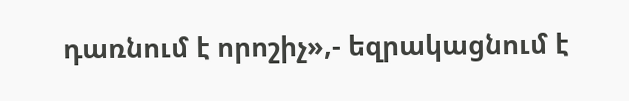դառնում է որոշիչ»,- եզրակացնում է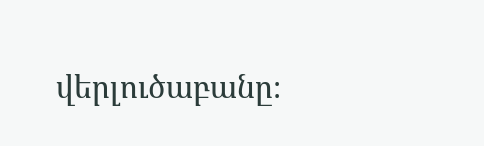վերլուծաբանը։